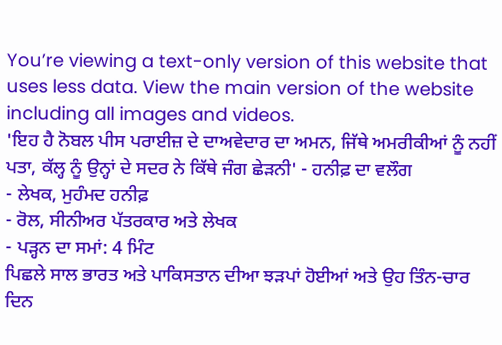You’re viewing a text-only version of this website that uses less data. View the main version of the website including all images and videos.
'ਇਹ ਹੈ ਨੋਬਲ ਪੀਸ ਪਰਾਈਜ਼ ਦੇ ਦਾਅਵੇਦਾਰ ਦਾ ਅਮਨ, ਜਿੱਥੇ ਅਮਰੀਕੀਆਂ ਨੂੰ ਨਹੀਂ ਪਤਾ, ਕੱਲ੍ਹ ਨੂੰ ਉਨ੍ਹਾਂ ਦੇ ਸਦਰ ਨੇ ਕਿੱਥੇ ਜੰਗ ਛੇੜਨੀ' - ਹਨੀਫ਼ ਦਾ ਵਲੌਗ
- ਲੇਖਕ, ਮੁਹੰਮਦ ਹਨੀਫ਼
- ਰੋਲ, ਸੀਨੀਅਰ ਪੱਤਰਕਾਰ ਅਤੇ ਲੇਖਕ
- ਪੜ੍ਹਨ ਦਾ ਸਮਾਂ: 4 ਮਿੰਟ
ਪਿਛਲੇ ਸਾਲ ਭਾਰਤ ਅਤੇ ਪਾਕਿਸਤਾਨ ਦੀਆ ਝੜਪਾਂ ਹੋਈਆਂ ਅਤੇ ਉਹ ਤਿੰਨ-ਚਾਰ ਦਿਨ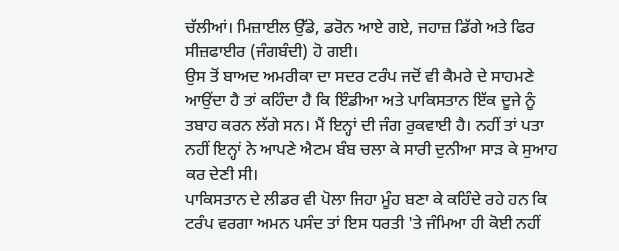ਚੱਲੀਆਂ। ਮਿਜ਼ਾਈਲ ਉੱਡੇ, ਡਰੋਨ ਆਏ ਗਏ, ਜਹਾਜ਼ ਡਿੱਗੇ ਅਤੇ ਫਿਰ ਸੀਜ਼ਫਾਈਰ (ਜੰਗਬੰਦੀ) ਹੋ ਗਈ।
ਉਸ ਤੋਂ ਬਾਅਦ ਅਮਰੀਕਾ ਦਾ ਸਦਰ ਟਰੰਪ ਜਦੋਂ ਵੀ ਕੈਮਰੇ ਦੇ ਸਾਹਮਣੇ ਆਉਂਦਾ ਹੈ ਤਾਂ ਕਹਿੰਦਾ ਹੈ ਕਿ ਇੰਡੀਆ ਅਤੇ ਪਾਕਿਸਤਾਨ ਇੱਕ ਦੂਜੇ ਨੂੰ ਤਬਾਹ ਕਰਨ ਲੱਗੇ ਸਨ। ਮੈਂ ਇਨ੍ਹਾਂ ਦੀ ਜੰਗ ਰੁਕਵਾਈ ਹੈ। ਨਹੀਂ ਤਾਂ ਪਤਾ ਨਹੀਂ ਇਨ੍ਹਾਂ ਨੇ ਆਪਣੇ ਐਟਮ ਬੰਬ ਚਲਾ ਕੇ ਸਾਰੀ ਦੁਨੀਆ ਸਾੜ ਕੇ ਸੁਆਹ ਕਰ ਦੇਣੀ ਸੀ।
ਪਾਕਿਸਤਾਨ ਦੇ ਲੀਡਰ ਵੀ ਪੋਲਾ ਜਿਹਾ ਮੂੰਹ ਬਣਾ ਕੇ ਕਹਿੰਦੇ ਰਹੇ ਹਨ ਕਿ ਟਰੰਪ ਵਰਗਾ ਅਮਨ ਪਸੰਦ ਤਾਂ ਇਸ ਧਰਤੀ 'ਤੇ ਜੰਮਿਆ ਹੀ ਕੋਈ ਨਹੀਂ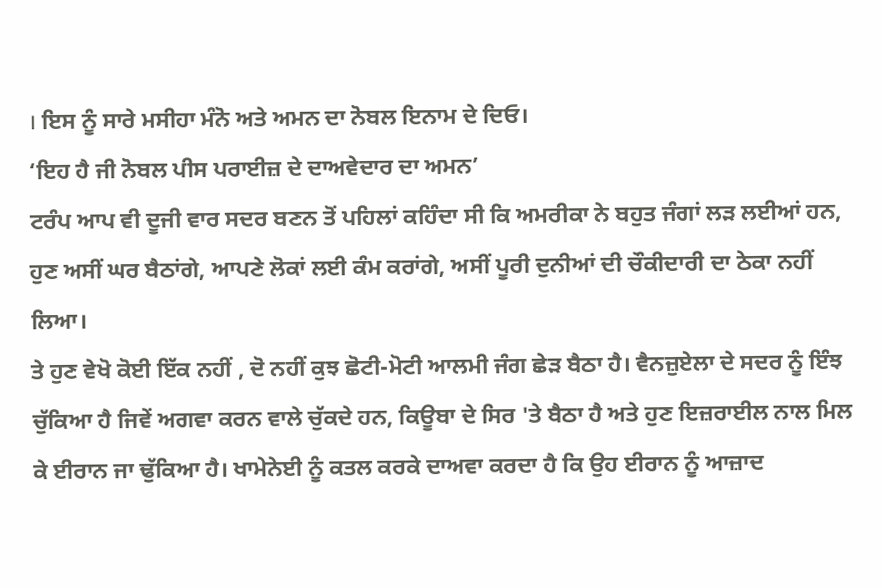। ਇਸ ਨੂੰ ਸਾਰੇ ਮਸੀਹਾ ਮੰਨੋ ਅਤੇ ਅਮਨ ਦਾ ਨੋਬਲ ਇਨਾਮ ਦੇ ਦਿਓ।
‘ਇਹ ਹੈ ਜੀ ਨੋਬਲ ਪੀਸ ਪਰਾਈਜ਼ ਦੇ ਦਾਅਵੇਦਾਰ ਦਾ ਅਮਨ’
ਟਰੰਪ ਆਪ ਵੀ ਦੂਜੀ ਵਾਰ ਸਦਰ ਬਣਨ ਤੋਂ ਪਹਿਲਾਂ ਕਹਿੰਦਾ ਸੀ ਕਿ ਅਮਰੀਕਾ ਨੇ ਬਹੁਤ ਜੰਗਾਂ ਲੜ ਲਈਆਂ ਹਨ, ਹੁਣ ਅਸੀਂ ਘਰ ਬੈਠਾਂਗੇ, ਆਪਣੇ ਲੋਕਾਂ ਲਈ ਕੰਮ ਕਰਾਂਗੇ, ਅਸੀਂ ਪੂਰੀ ਦੁਨੀਆਂ ਦੀ ਚੌਕੀਦਾਰੀ ਦਾ ਠੇਕਾ ਨਹੀਂ ਲਿਆ।
ਤੇ ਹੁਣ ਵੇਖੋ ਕੋਈ ਇੱਕ ਨਹੀਂ , ਦੋ ਨਹੀਂ ਕੁਝ ਛੋਟੀ-ਮੋਟੀ ਆਲਮੀ ਜੰਗ ਛੇੜ ਬੈਠਾ ਹੈ। ਵੈਨਜ਼ੁਏਲਾ ਦੇ ਸਦਰ ਨੂੰ ਇੰਝ ਚੁੱਕਿਆ ਹੈ ਜਿਵੇਂ ਅਗਵਾ ਕਰਨ ਵਾਲੇ ਚੁੱਕਦੇ ਹਨ, ਕਿਊਬਾ ਦੇ ਸਿਰ 'ਤੇ ਬੈਠਾ ਹੈ ਅਤੇ ਹੁਣ ਇਜ਼ਰਾਈਲ ਨਾਲ ਮਿਲ ਕੇ ਈਰਾਨ ਜਾ ਢੁੱਕਿਆ ਹੈ। ਖਾਮੇਨੇਈ ਨੂੰ ਕਤਲ ਕਰਕੇ ਦਾਅਵਾ ਕਰਦਾ ਹੈ ਕਿ ਉਹ ਈਰਾਨ ਨੂੰ ਆਜ਼ਾਦ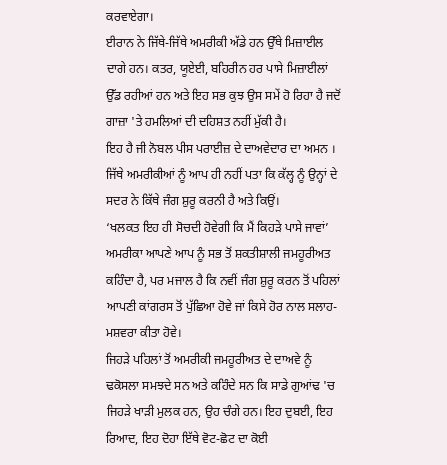ਕਰਵਾਏਗਾ।
ਈਰਾਨ ਨੇ ਜਿੱਥੇ-ਜਿੱਥੇ ਅਮਰੀਕੀ ਅੱਡੇ ਹਨ ਉੱਥੇ ਮਿਜ਼ਾਈਲ ਦਾਗੇ ਹਨ। ਕਤਰ, ਯੂਏਈ, ਬਹਿਰੀਨ ਹਰ ਪਾਸੇ ਮਿਜ਼ਾਈਲਾਂ ਉੱਡ ਰਹੀਆਂ ਹਨ ਅਤੇ ਇਹ ਸਭ ਕੁਝ ਉਸ ਸਮੇਂ ਹੋ ਰਿਹਾ ਹੈ ਜਦੋਂ ਗਾਜ਼ਾ 'ਤੇ ਹਮਲਿਆਂ ਦੀ ਦਹਿਸ਼ਤ ਨਹੀਂ ਮੁੱਕੀ ਹੈ।
ਇਹ ਹੈ ਜੀ ਨੋਬਲ ਪੀਸ ਪਰਾਈਜ਼ ਦੇ ਦਾਅਵੇਦਾਰ ਦਾ ਅਮਨ । ਜਿੱਥੇ ਅਮਰੀਕੀਆਂ ਨੂੰ ਆਪ ਹੀ ਨਹੀਂ ਪਤਾ ਕਿ ਕੱਲ੍ਹ ਨੂੰ ਉਨ੍ਹਾਂ ਦੇ ਸਦਰ ਨੇ ਕਿੱਥੇ ਜੰਗ ਸ਼ੁਰੂ ਕਰਨੀ ਹੈ ਅਤੇ ਕਿਉਂ।
‘ਖਲਕਤ ਇਹ ਹੀ ਸੋਚਦੀ ਹੋਵੇਗੀ ਕਿ ਮੈਂ ਕਿਹੜੇ ਪਾਸੇ ਜਾਵਾਂ’
ਅਮਰੀਕਾ ਆਪਣੇ ਆਪ ਨੂੰ ਸਭ ਤੋਂ ਸ਼ਕਤੀਸ਼ਾਲੀ ਜਮਹੂਰੀਅਤ ਕਹਿੰਦਾ ਹੈ, ਪਰ ਮਜਾਲ ਹੈ ਕਿ ਨਵੀਂ ਜੰਗ ਸ਼ੁਰੂ ਕਰਨ ਤੋਂ ਪਹਿਲਾਂ ਆਪਣੀ ਕਾਂਗਰਸ ਤੋਂ ਪੁੱਛਿਆ ਹੋਵੇ ਜਾਂ ਕਿਸੇ ਹੋਰ ਨਾਲ ਸਲਾਹ-ਮਸ਼ਵਰਾ ਕੀਤਾ ਹੋਵੇ।
ਜਿਹੜੇ ਪਹਿਲਾਂ ਤੋਂ ਅਮਰੀਕੀ ਜਮਹੂਰੀਅਤ ਦੇ ਦਾਅਵੇ ਨੂੰ ਢਕੋਸਲਾ ਸਮਝਦੇ ਸਨ ਅਤੇ ਕਹਿੰਦੇ ਸਨ ਕਿ ਸਾਡੇ ਗੁਆਂਢ 'ਚ ਜਿਹੜੇ ਖਾੜੀ ਮੁਲਕ ਹਨ, ਉਹ ਚੰਗੇ ਹਨ। ਇਹ ਦੁਬਈ, ਇਹ ਰਿਆਦ, ਇਹ ਦੋਹਾ ਇੱਥੇ ਵੋਟ-ਛੋਟ ਦਾ ਕੋਈ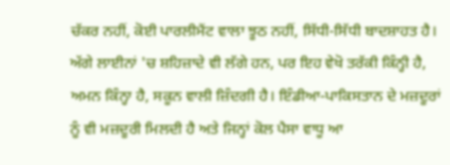ਚੱਕਰ ਨਹੀਂ, ਕੋਈ ਪਾਰਲੀਮੈਂਟ ਵਾਲਾ ਝੂਠ ਨਹੀਂ, ਸਿੱਧੀ-ਸਿੱਧੀ ਬਾਦਸ਼ਾਹਤ ਹੈ।
ਅੱਗੇ ਲਾਈਨਾਂ 'ਚ ਸ਼ਹਿਜ਼ਾਦੇ ਵੀ ਲੱਗੇ ਹਨ, ਪਰ ਇਹ ਵੇਖੋ ਤਰੱਕੀ ਕਿੰਨ੍ਹੀ ਹੈ, ਅਮਨ ਕਿੰਨ੍ਹਾ ਹੈ, ਸਕੂਨ ਵਾਲੀ ਜ਼ਿੰਦਗੀ ਹੈ। ਇੰਡੀਆ-ਪਾਕਿਸਤਾਨ ਦੇ ਮਜ਼ਦੂਰਾਂ ਨੂੰ ਵੀ ਮਜ਼ਦੂਰੀ ਮਿਲਦੀ ਹੈ ਅਤੇ ਜਿਨ੍ਹਾਂ ਕੋਲ ਪੈਸਾ ਵਾਧੂ ਆ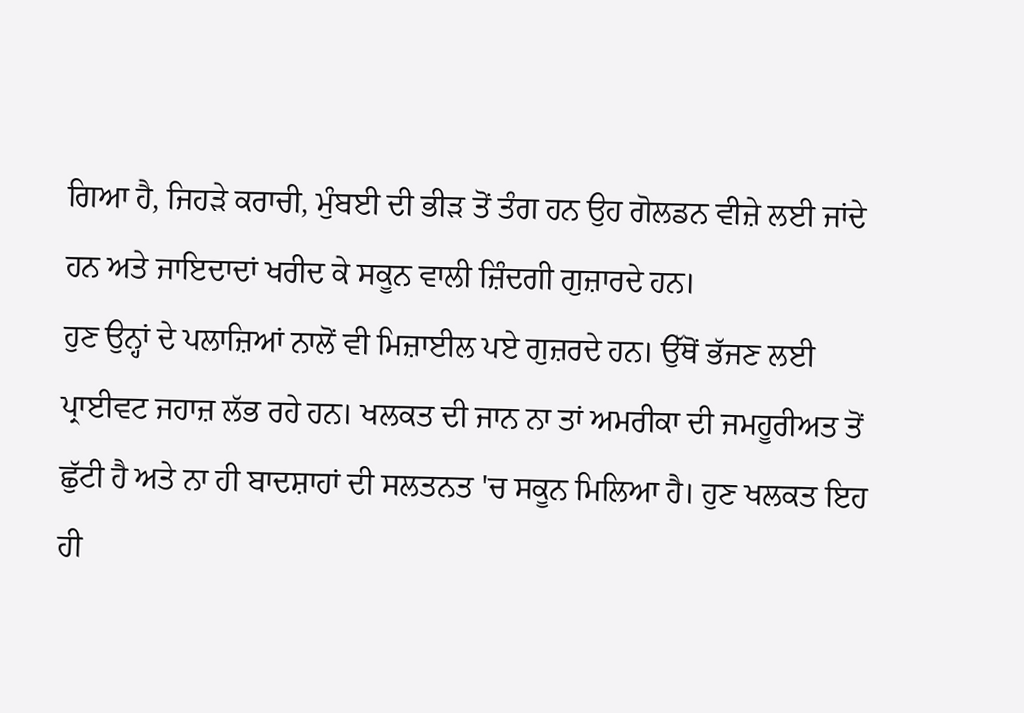ਗਿਆ ਹੈ, ਜਿਹੜੇ ਕਰਾਚੀ, ਮੁੰਬਈ ਦੀ ਭੀੜ ਤੋਂ ਤੰਗ ਹਨ ਉਹ ਗੋਲਡਨ ਵੀਜ਼ੇ ਲਈ ਜਾਂਦੇ ਹਨ ਅਤੇ ਜਾਇਦਾਦਾਂ ਖਰੀਦ ਕੇ ਸਕੂਨ ਵਾਲੀ ਜ਼ਿੰਦਗੀ ਗੁਜ਼ਾਰਦੇ ਹਨ।
ਹੁਣ ਉਨ੍ਹਾਂ ਦੇ ਪਲਾਜ਼ਿਆਂ ਨਾਲੋਂ ਵੀ ਮਿਜ਼ਾਈਲ ਪਏ ਗੁਜ਼ਰਦੇ ਹਨ। ਉੱਥੋਂ ਭੱਜਣ ਲਈ ਪ੍ਰਾਈਵਟ ਜਹਾਜ਼ ਲੱਭ ਰਹੇ ਹਨ। ਖਲਕਤ ਦੀ ਜਾਨ ਨਾ ਤਾਂ ਅਮਰੀਕਾ ਦੀ ਜਮਹੂਰੀਅਤ ਤੋਂ ਛੁੱਟੀ ਹੈ ਅਤੇ ਨਾ ਹੀ ਬਾਦਸ਼ਾਹਾਂ ਦੀ ਸਲਤਨਤ 'ਚ ਸਕੂਨ ਮਿਲਿਆ ਹੈ। ਹੁਣ ਖਲਕਤ ਇਹ ਹੀ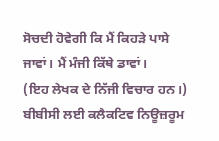ਸੋਚਦੀ ਹੋਵੇਗੀ ਕਿ ਮੈਂ ਕਿਹੜੇ ਪਾਸੇ ਜਾਵਾਂ। ਮੈਂ ਮੰਜੀ ਕਿੱਥੇ ਡਾਵਾਂ।
(ਇਹ ਲੇਖਕ ਦੇ ਨਿੱਜੀ ਵਿਚਾਰ ਹਨ।)
ਬੀਬੀਸੀ ਲਈ ਕਲੈਕਟਿਵ ਨਿਊਜ਼ਰੂਮ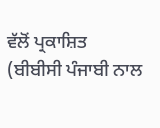ਵੱਲੋਂ ਪ੍ਰਕਾਸ਼ਿਤ
(ਬੀਬੀਸੀ ਪੰਜਾਬੀ ਨਾਲ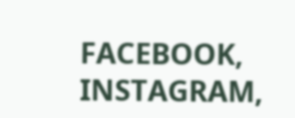FACEBOOK, INSTAGRAM,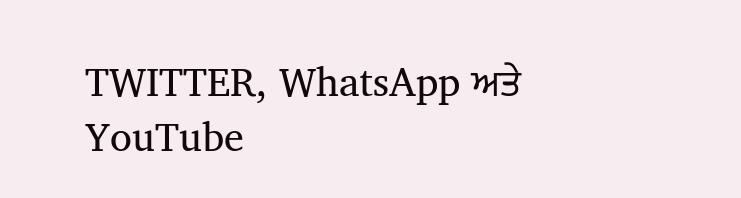TWITTER, WhatsApp ਅਤੇ YouTube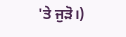'ਤੇ ਜੁੜੋ।)